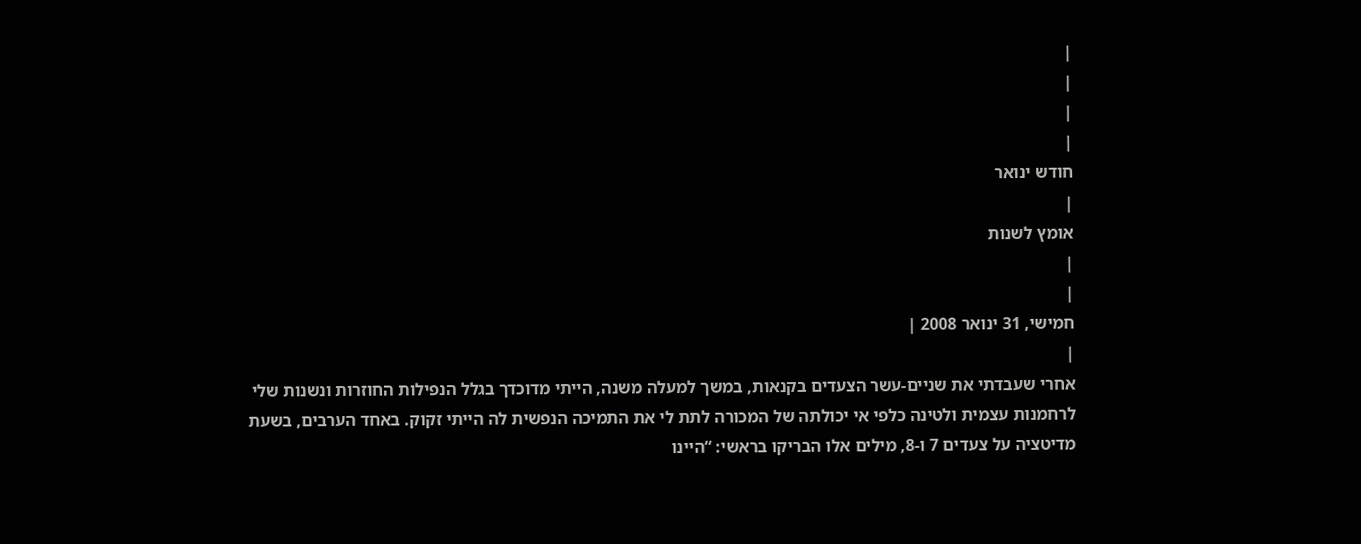|
|
|
|
חודש ינואר
|
אומץ לשנות
|
|
חמישי, 31 ינואר 2008 |
|
אחרי שעבדתי את שניים-עשר הצעדים בקנאות, במשך למעלה משנה, הייתי מדוכדך בגלל הנפילות החוזרות ונשנות שלי לרחמנות עצמית ולטינה כלפי אי יכולתה של המכורה לתת לי את התמיכה הנפשית לה הייתי זקוק. באחד הערבים, בשעת מדיטציה על צעדים 7 ו-8, מילים אלו הבריקו בראשי: “היינו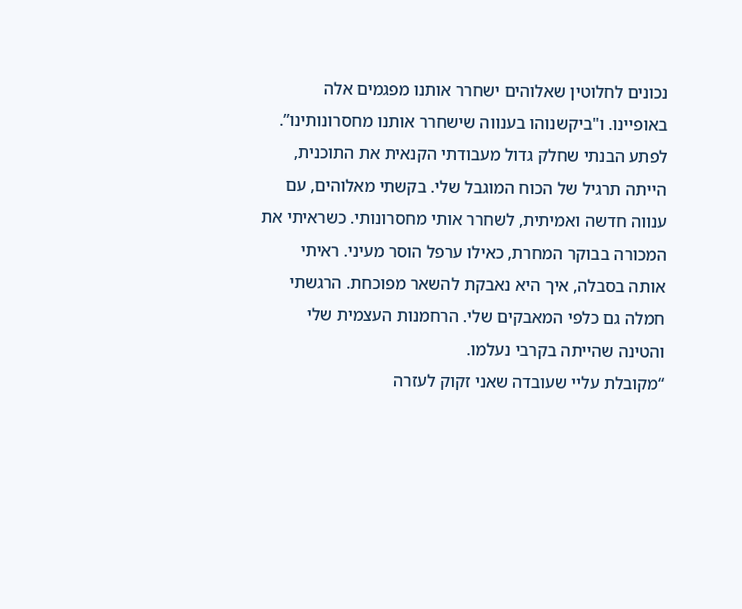נכונים לחלוטין שאלוהים ישחרר אותנו מפגמים אלה באופיינו. ו"ביקשנוהו בענווה שישחרר אותנו מחסרונותינו”.
לפתע הבנתי שחלק גדול מעבודתי הקנאית את התוכנית, הייתה תרגיל של הכוח המוגבל שלי. בקשתי מאלוהים, עם ענווה חדשה ואמיתית, לשחרר אותי מחסרונותי. כשראיתי את המכורה בבוקר המחרת, כאילו ערפל הוסר מעיני. ראיתי אותה בסבלה, איך היא נאבקת להשאר מפוכחת. הרגשתי חמלה גם כלפי המאבקים שלי. הרחמנות העצמית שלי והטינה שהייתה בקרבי נעלמו.
“מקובלת עליי שעובדה שאני זקוק לעזרה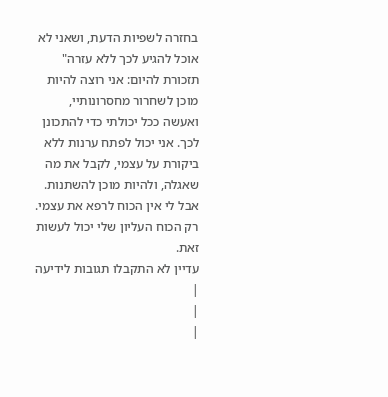בחזרה לשפיות הדעת, ושאני לא אוכל להגיע לכך ללא עזרה" תזכורת להיום: אני רוצה להיות מוכן לשחרור מחסרונותיי, ואעשה ככל יכולתי כדי להתכונן לכך. אני יכול לפתח ערנות ללא ביקורת על עצמי, לקבל את מה שאגלה, ולהיות מוכן להשתנות. אבל לי אין הכוח לרפא את עצמי. רק הכוח העליון שלי יכול לעשות זאת.
עדיין לא התקבלו תגובות לידיעה |
|
|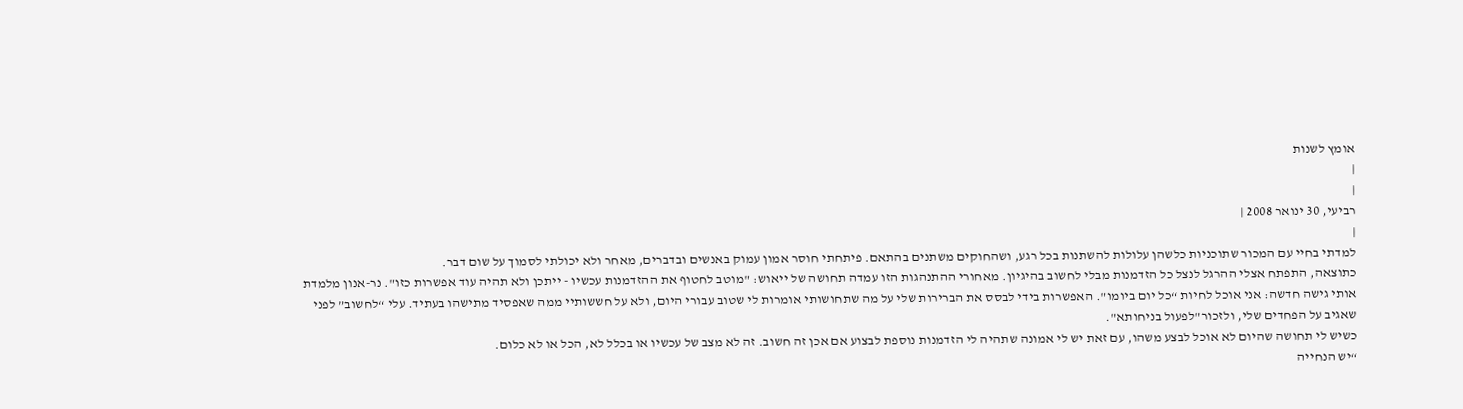אומץ לשנות
|
|
רביעי, 30 ינואר 2008 |
|
למדתי בחיי עם המכור שתוכניות כלשהן עלולות להשתנות בכל רגע, ושהחוקים משתנים בהתאם. פיתחתי חוסר אמון עמוק באנשים ובדברים, מאחר ולא יכולתי לסמוך על שום דבר.
כתוצאה, התפתח אצלי ההרגל לנצל כל הזדמנות מבלי לחשוב בהיגיון. מאחורי ההתנהגות הזו עמדה תחושה של ייאוש: "מוטב לחטוף את ההזדמנות עכשיו - ייתכן ולא תהיה עוד אפשרות כזו". נר-אנון מלמדת אותי גישה חדשה: אני אוכל לחיות “כל יום ביומו". האפשרות בידי לבסס את הברירות שלי על מה שתחושותי אומרות לי שטוב עבורי היום, ולא על חששותיי ממה שאפסיד מתישהו בעתיד. עלי “לחשוב” לפני שאגיב על הפחדים שלי, ולזכור"לפעול בניחותא".
כשיש לי תחושה שהיום לא אוכל לבצע משהו, עם זאת יש לי אמונה שתהיה לי הזדמנות נוספת לבצוע אם אכן זה חשוב. זה לא מצב של עכשיו או בכלל לא, הכל או לא כלום.
“יש הנחייה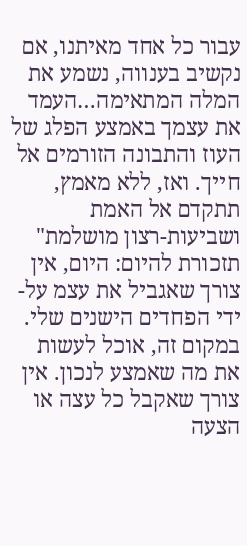עבור כל אחד מאיתנו, אם נקשיב בענווה, נשמע את המלה המתאימה…העמד את עצמך באמצע הפלג של העוז והתבונה הזורמים אל חייך. ואז, ללא מאמץ, תתקדם אל האמת ושביעות-רצון מושלמת" תזכורת להיום: היום, אין צורך שאגביל את עצמ על-ידי הפחדים הישנים שלי. במקום זה, אוכל לעשות את מה שאמצע לנכון. אין צורך שאקבל כל עצה או הצעה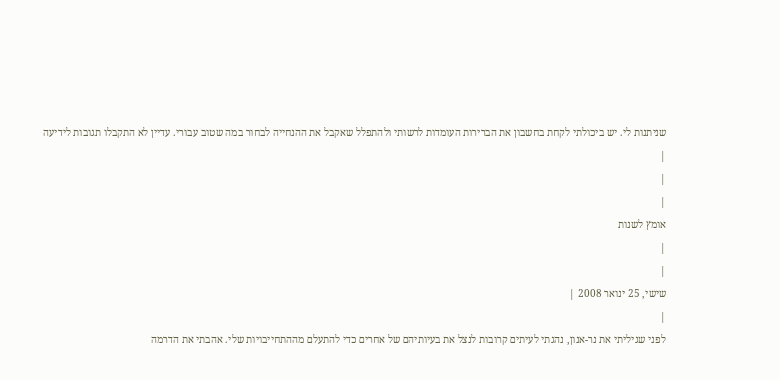שניתנות לי. יש ביכולתי לקחת בחשבון את הברירות העומדות לרשותי ולהתפלל שאקבל את ההנחייה לבחור במה שטוב עבורי. עדיין לא התקבלו תגובות לידיעה |
|
|
אומץ לשנות
|
|
שישי, 25 ינואר 2008 |
|
לפני שגיליתי את נר-אנון, נהגתי לעיתים קרובות לנצל את בעיותיהם של אחרים כדי להתעלם מההתחייבויות שלי. אהבתי את הדרמה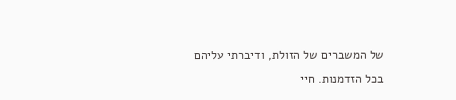של המשברים של הזולת, ודיברתי עליהם בכל הזדמנות. חיי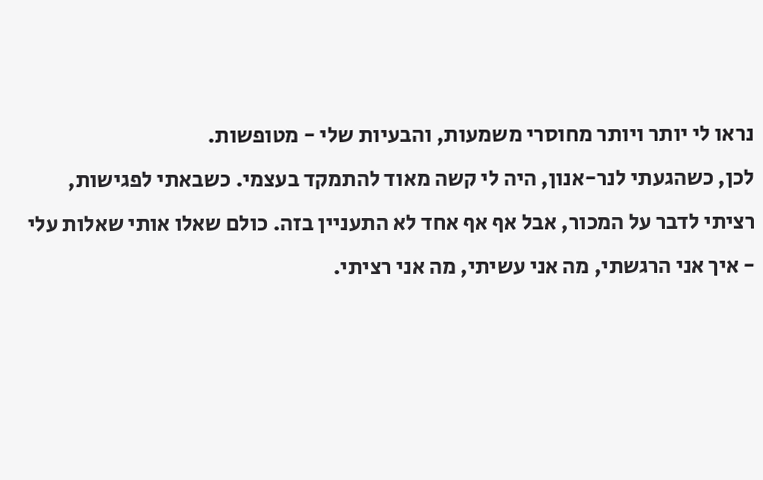נראו לי יותר ויותר מחוסרי משמעות, והבעיות שלי - מטופשות.
לכן, כשהגעתי לנר-אנון, היה לי קשה מאוד להתמקד בעצמי. כשבאתי לפגישות, רציתי לדבר על המכור, אבל אף אף אחד לא התעניין בזה. כולם שאלו אותי שאלות עלי - איך אני הרגשתי, מה אני עשיתי, מה אני רציתי.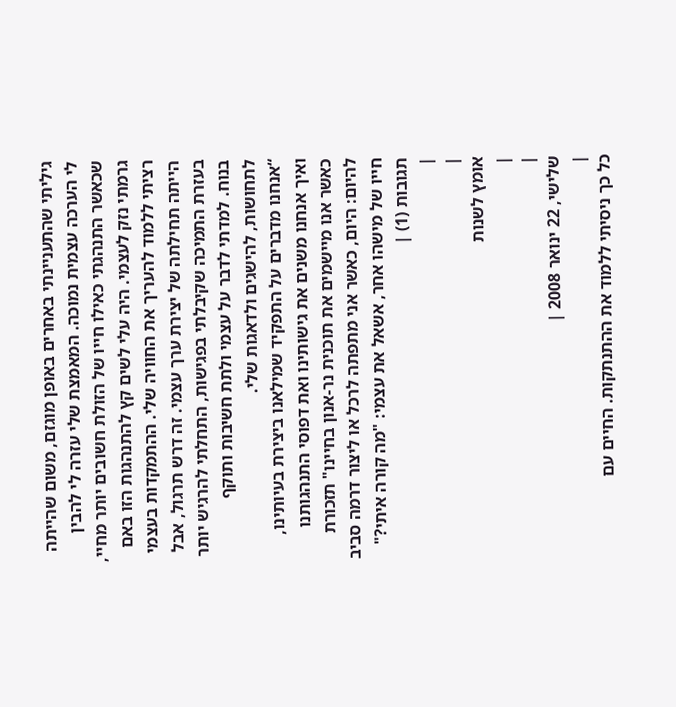גיליתי שהתעניינתי באחרים באופן מוגזם, משום שהייתה לי הערכה עצמית נמוכה. המאמצת שלי עזרה לי להבין שכאשר התנהגתי כאילו חייו של הזולת חשובים יותר מחיי, גרמתי נזק לעצמי. היה עלי לשים קץ להתנהגות הזו באם רציתי ללמוד להעריך את החוויה שלי. ההתמקדות בעצמי הייתה תחילתה של יצירת ערך עצמי. זה דרש תרגול, אבל בעזרת התמיכה שקיבלתי בפגישות, התחלתי להרגיש יותר בנוח. למדתי לדבר על עצמי ולתת חשיבות ותוקף לתחושות, להישגים ולדאגות שלי.
“אנחנו מדברים על התפקיד שמילאנו ביצירת בעיותינו, ואיך אנחנו משנים את גישותינו ואת דפוסי התנהגותנו כאשר אנו מיישמים את תוכנית נר-אנון בחיינו" תזכורת להיום: היום, כאשר אני מתפתה לרכל או ליצור דרמה סביב חייו של מישהו אחר, אשאל את עצמי: "מה קורה איתי?" תגובות (1) |
|
|
אומץ לשנות
|
|
שלישי, 22 ינואר 2008 |
|
כל כך ניסיתי ללמוד את ההתנתקות. החיים עם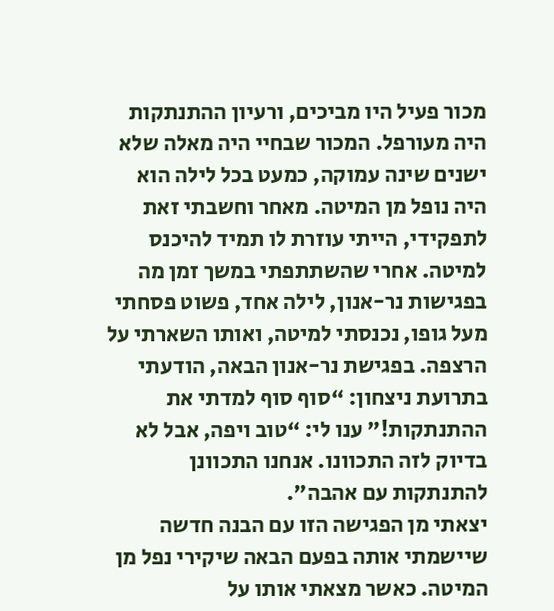מכור פעיל היו מביכים, ורעיון ההתנתקות היה מעורפל. המכור שבחיי היה מאלה שלא ישנים שינה עמוקה, כמעט בכל לילה הוא היה נופל מן המיטה. מאחר וחשבתי זאת לתפקידי, הייתי עוזרת לו תמיד להיכנס למיטה. אחרי שהשתתפתי במשך זמן מה בפגישות נר-אנון, לילה אחד, פשוט פסחתי מעל גופו, נכנסתי למיטה, ואותו השארתי על הרצפה. בפגישת נר-אנון הבאה, הודעתי בתרועת ניצחון: “סוף סוף למדתי את ההתנתקות!” ענו לי: “טוב ויפה, אבל לא בדיוק לזה התכוונו. אנחנו התכוונן להתנתקות עם אהבה".
יצאתי מן הפגישה הזו עם הבנה חדשה שיישמתי אותה בפעם הבאה שיקירי נפל מן המיטה. כאשר מצאתי אותו על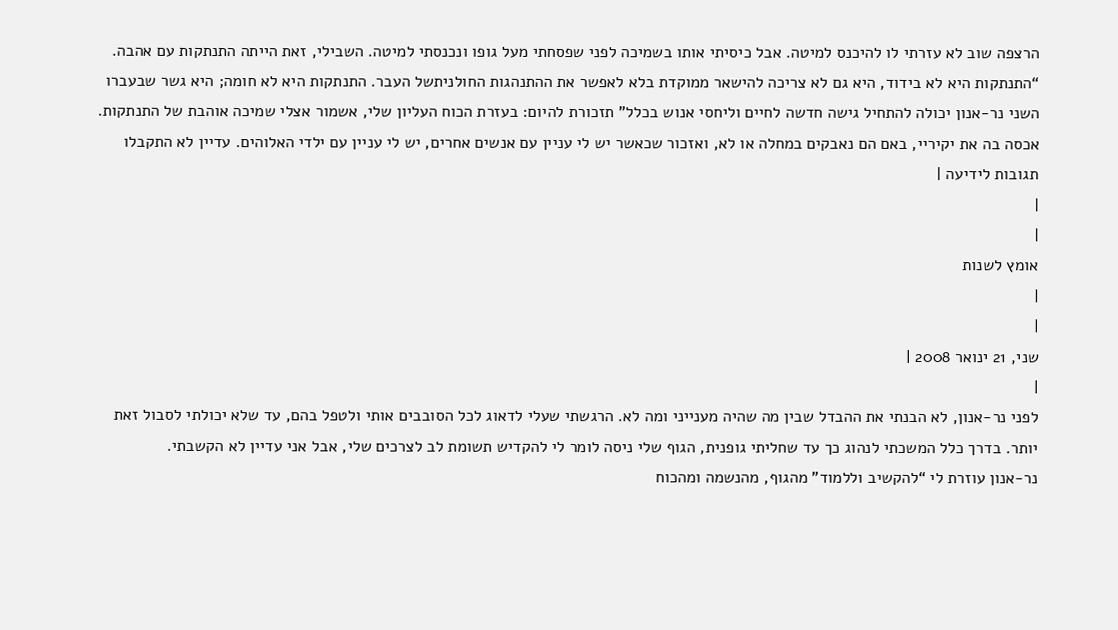הרצפה שוב לא עזרתי לו להיכנס למיטה. אבל כיסיתי אותו בשמיכה לפני שפסחתי מעל גופו ונכנסתי למיטה. השבילי, זאת הייתה התנתקות עם אהבה.
“התנתקות היא לא בידוד, היא גם לא צריכה להישאר ממוקדת בלא לאפשר את ההתנהגות החולניתשל העבר. התנתקות היא לא חומה; היא גשר שבעברו השני נר-אנון יכולה להתחיל גישה חדשה לחיים וליחסי אנוש בכלל" תזכורת להיום: בעזרת הכוח העליון שלי, אשמור אצלי שמיכה אוהבת של התנתקות. אכסה בה את יקיריי, באם הם נאבקים במחלה או לא, ואזכור שכאשר יש לי עניין עם אנשים אחרים, יש לי עניין עם ילדי האלוהים. עדיין לא התקבלו תגובות לידיעה |
|
|
אומץ לשנות
|
|
שני, 21 ינואר 2008 |
|
לפני נר-אנון, לא הבנתי את ההבדל שבין מה שהיה מענייני ומה לא. הרגשתי שעלי לדאוג לכל הסובבים אותי ולטפל בהם, עד שלא יכולתי לסבול זאת יותר. בדרך כלל המשכתי לנהוג כך עד שחליתי גופנית, הגוף שלי ניסה לומר לי להקדיש תשומת לב לצרכים שלי, אבל אני עדיין לא הקשבתי.
נר-אנון עוזרת לי “להקשיב וללמוד” מהגוף, מהנשמה ומהכוח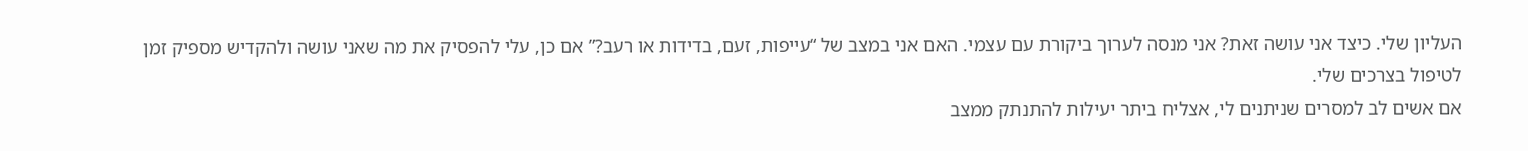העליון שלי. כיצד אני עושה זאת? אני מנסה לערוך ביקורת עם עצמי. האם אני במצב של “עייפות, זעם, בדידות או רעב?” אם כן, עלי להפסיק את מה שאני עושה ולהקדיש מספיק זמן לטיפול בצרכים שלי.
אם אשים לב למסרים שניתנים לי, אצליח ביתר יעילות להתנתק ממצב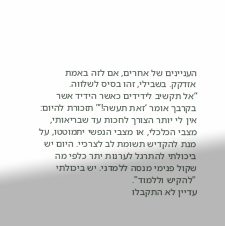העניינים של אחרים, אם לזה באמת אזדקק. בשבילי, זהו בסיס לשלווה.
“אל תקשיב לידידים כאשר הידיד אשר בקרבך אומר ‘זאת תעשה!’” תזכורת להיום: אין לי יותר הצורך לחכות עד שבריאותי, מצבי הכלכלי, או מצבי הנפשי יתמוטטו, על מנת להקדיש תשומת לב לצרכיי. היום יש ביכולתי להתרגל לערנות יתר כלפי מה שקול פנימי מנסה ללמדני. יש ביכולתי "להקיש וללמוד".
עדיין לא התקבלו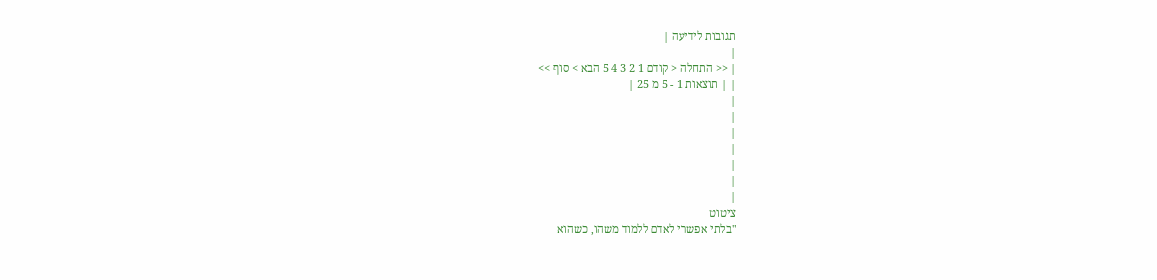תגובות לידיעה |
|
| << התחלה < קודם 1 2 3 4 5 הבא > סוף >>
| | תוצאות 1 - 5 מ 25 |
|
|
|
|
|
|
|
ציטוט
"בלתי אפשרי לאדם ללמוד משהו, כשהוא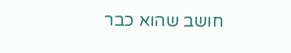חושב שהוא כבר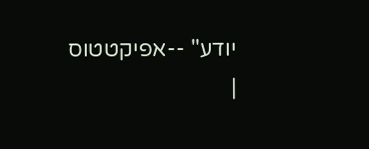יודע" --אפיקטטוס
|